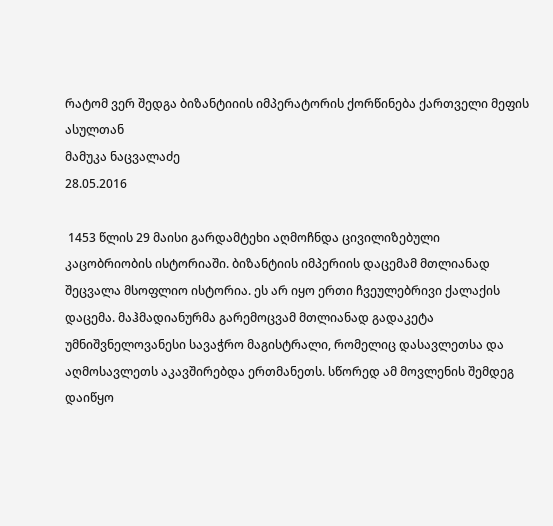რატომ ვერ შედგა ბიზანტიიის იმპერატორის ქორწინება ქართველი მეფის ასულთან
მამუკა ნაცვალაძე
28.05.2016

 1453 წლის 29 მაისი გარდამტეხი აღმოჩნდა ცივილიზებული კაცობრიობის ისტორიაში. ბიზანტიის იმპერიის დაცემამ მთლიანად შეცვალა მსოფლიო ისტორია. ეს არ იყო ერთი ჩვეულებრივი ქალაქის დაცემა. მაჰმადიანურმა გარემოცვამ მთლიანად გადაკეტა უმნიშვნელოვანესი სავაჭრო მაგისტრალი, რომელიც დასავლეთსა და აღმოსავლეთს აკავშირებდა ერთმანეთს. სწორედ ამ მოვლენის შემდეგ დაიწყო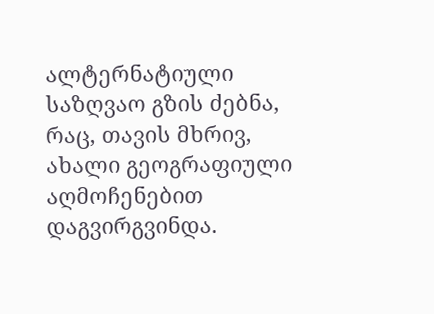ალტერნატიული საზღვაო გზის ძებნა, რაც, თავის მხრივ, ახალი გეოგრაფიული აღმოჩენებით დაგვირგვინდა.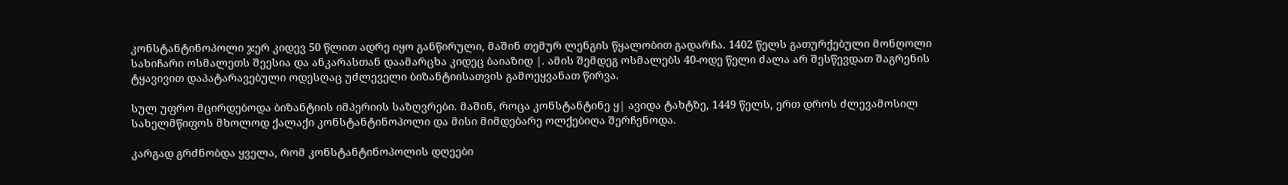კონსტანტინოპოლი ჯერ კიდევ 50 წლით ადრე იყო განწირული, მაშინ თემურ ლენგის წყალობით გადარჩა. 1402 წელს გათურქებული მონღოლი სახიჩარი ოსმალეთს შეესია და ანკარასთან დაამარცხა კიდეც ბაიაზიდ |. ამის შემდეგ ოსმალებს 40-ოდე წელი ძალა არ შესწევდათ შაგრენის ტყავივით დაპატარავებული ოდესღაც უძლეველი ბიზანტიისათვის გამოეყვანათ წირვა.

სულ უფრო მცირდებოდა ბიზანტიის იმპერიის საზღვრები. მაშინ, როცა კონსტანტინე ყ| ავიდა ტახტზე, 1449 წელს, ერთ დროს ძლევამოსილ სახელმწიფოს მხოლოდ ქალაქი კონსტანტინოპოლი და მისი მიმდებარე ოლქებიღა შერჩენოდა.

კარგად გრძნობდა ყველა, რომ კონსტანტინოპოლის დღეები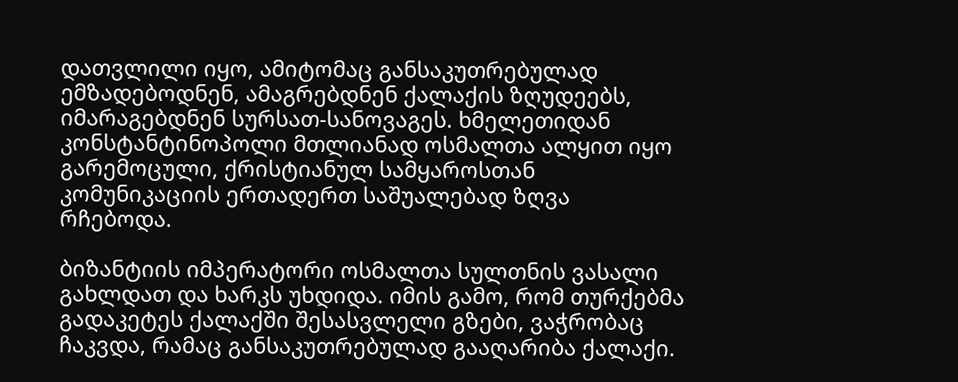დათვლილი იყო, ამიტომაც განსაკუთრებულად ემზადებოდნენ, ამაგრებდნენ ქალაქის ზღუდეებს, იმარაგებდნენ სურსათ-სანოვაგეს. ხმელეთიდან კონსტანტინოპოლი მთლიანად ოსმალთა ალყით იყო გარემოცული, ქრისტიანულ სამყაროსთან კომუნიკაციის ერთადერთ საშუალებად ზღვა რჩებოდა.

ბიზანტიის იმპერატორი ოსმალთა სულთნის ვასალი გახლდათ და ხარკს უხდიდა. იმის გამო, რომ თურქებმა გადაკეტეს ქალაქში შესასვლელი გზები, ვაჭრობაც ჩაკვდა, რამაც განსაკუთრებულად გააღარიბა ქალაქი.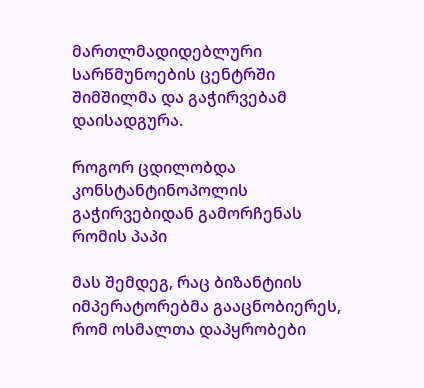მართლმადიდებლური სარწმუნოების ცენტრში შიმშილმა და გაჭირვებამ დაისადგურა.

როგორ ცდილობდა კონსტანტინოპოლის გაჭირვებიდან გამორჩენას რომის პაპი

მას შემდეგ, რაც ბიზანტიის იმპერატორებმა გააცნობიერეს, რომ ოსმალთა დაპყრობები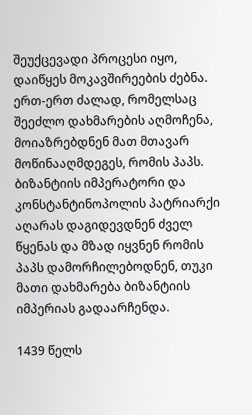შეუქცევადი პროცესი იყო, დაიწყეს მოკავშირეების ძებნა. ერთ-ერთ ძალად, რომელსაც შეეძლო დახმარების აღმოჩენა, მოიაზრებდნენ მათ მთავარ მოწინააღმდეგეს, რომის პაპს. ბიზანტიის იმპერატორი და კონსტანტინოპოლის პატრიარქი აღარას დაგიდევდნენ ძველ წყენას და მზად იყვნენ რომის პაპს დამორჩილებოდნენ, თუკი მათი დახმარება ბიზანტიის იმპერიას გადაარჩენდა.

1439 წელს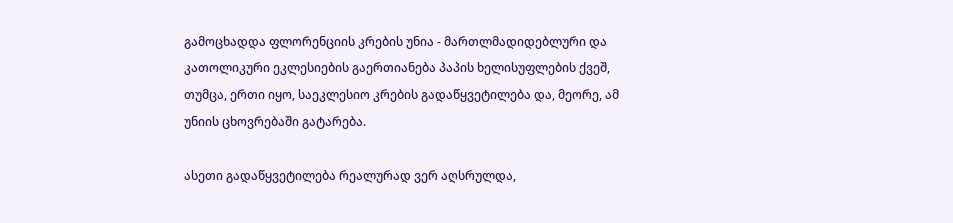გამოცხადდა ფლორენციის კრების უნია - მართლმადიდებლური და კათოლიკური ეკლესიების გაერთიანება პაპის ხელისუფლების ქვეშ, თუმცა, ერთი იყო, საეკლესიო კრების გადაწყვეტილება და, მეორე, ამ უნიის ცხოვრებაში გატარება.

ასეთი გადაწყვეტილება რეალურად ვერ აღსრულდა,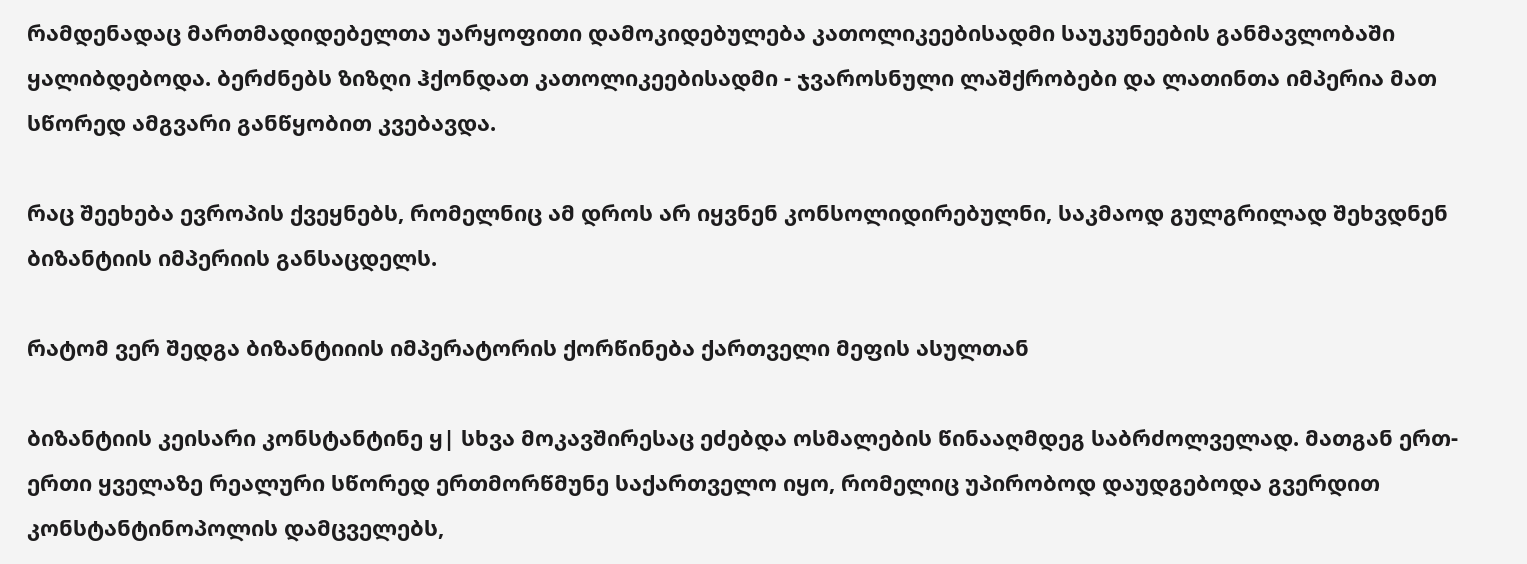რამდენადაც მართმადიდებელთა უარყოფითი დამოკიდებულება კათოლიკეებისადმი საუკუნეების განმავლობაში ყალიბდებოდა. ბერძნებს ზიზღი ჰქონდათ კათოლიკეებისადმი - ჯვაროსნული ლაშქრობები და ლათინთა იმპერია მათ სწორედ ამგვარი განწყობით კვებავდა.

რაც შეეხება ევროპის ქვეყნებს, რომელნიც ამ დროს არ იყვნენ კონსოლიდირებულნი, საკმაოდ გულგრილად შეხვდნენ ბიზანტიის იმპერიის განსაცდელს.

რატომ ვერ შედგა ბიზანტიიის იმპერატორის ქორწინება ქართველი მეფის ასულთან

ბიზანტიის კეისარი კონსტანტინე ყ| სხვა მოკავშირესაც ეძებდა ოსმალების წინააღმდეგ საბრძოლველად. მათგან ერთ-ერთი ყველაზე რეალური სწორედ ერთმორწმუნე საქართველო იყო, რომელიც უპირობოდ დაუდგებოდა გვერდით კონსტანტინოპოლის დამცველებს,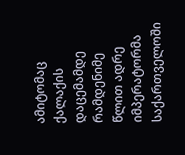ამიტომაც ქალაქის დაცემამდე რამდენიმე წლით ადრე იმპერატორმა საქართველოში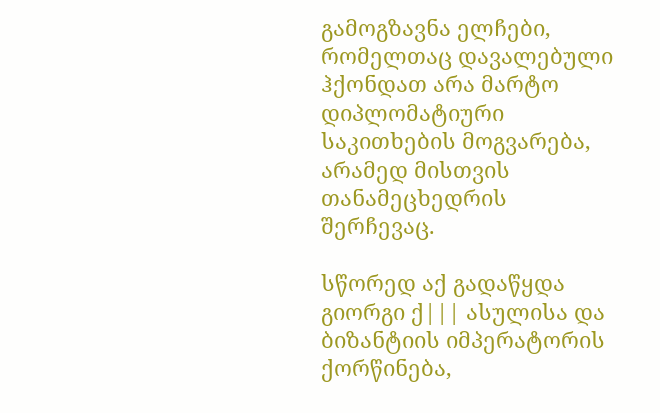გამოგზავნა ელჩები, რომელთაც დავალებული ჰქონდათ არა მარტო დიპლომატიური საკითხების მოგვარება, არამედ მისთვის თანამეცხედრის შერჩევაც.

სწორედ აქ გადაწყდა გიორგი ქ||| ასულისა და ბიზანტიის იმპერატორის ქორწინება,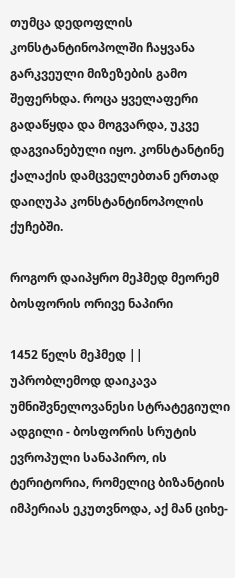თუმცა დედოფლის კონსტანტინოპოლში ჩაყვანა გარკვეული მიზეზების გამო შეფერხდა. როცა ყველაფერი გადაწყდა და მოგვარდა, უკვე დაგვიანებული იყო. კონსტანტინე ქალაქის დამცველებთან ერთად დაიღუპა კონსტანტინოპოლის ქუჩებში.

როგორ დაიპყრო მეჰმედ მეორემ ბოსფორის ორივე ნაპირი

1452 წელს მეჰმედ || უპრობლემოდ დაიკავა უმნიშვნელოვანესი სტრატეგიული ადგილი - ბოსფორის სრუტის ევროპული სანაპირო, ის ტერიტორია, რომელიც ბიზანტიის იმპერიას ეკუთვნოდა, აქ მან ციხე-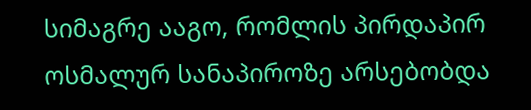სიმაგრე ააგო, რომლის პირდაპირ ოსმალურ სანაპიროზე არსებობდა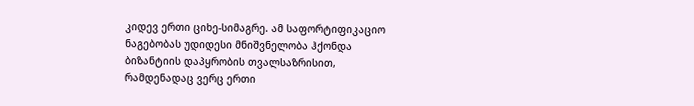კიდევ ერთი ციხე-სიმაგრე. ამ საფორტიფიკაციო ნაგებობას უდიდესი მნიშვნელობა ჰქონდა ბიზანტიის დაპყრობის თვალსაზრისით, რამდენადაც ვერც ერთი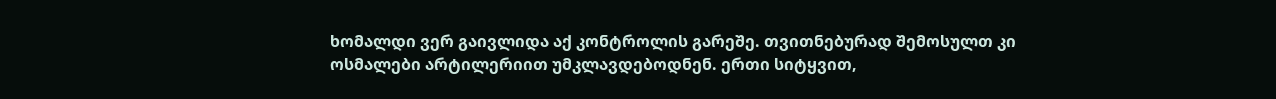ხომალდი ვერ გაივლიდა აქ კონტროლის გარეშე. თვითნებურად შემოსულთ კი ოსმალები არტილერიით უმკლავდებოდნენ. ერთი სიტყვით,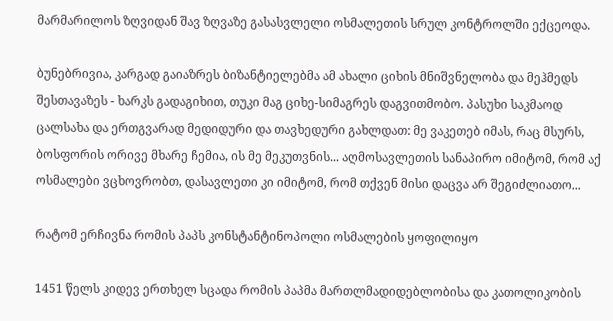მარმარილოს ზღვიდან შავ ზღვაზე გასასვლელი ოსმალეთის სრულ კონტროლში ექცეოდა.

ბუნებრივია, კარგად გაიაზრეს ბიზანტიელებმა ამ ახალი ციხის მნიშვნელობა და მეჰმედს შესთავაზეს - ხარკს გადაგიხით, თუკი მაგ ციხე-სიმაგრეს დაგვითმობო. პასუხი საკმაოდ ცალსახა და ერთგვარად მედიდური და თავხედური გახლდათ: მე ვაკეთებ იმას, რაც მსურს, ბოსფორის ორივე მხარე ჩემია, ის მე მეკუთვნის... აღმოსავლეთის სანაპირო იმიტომ, რომ აქ ოსმალები ვცხოვრობთ, დასავლეთი კი იმიტომ, რომ თქვენ მისი დაცვა არ შეგიძლიათო...

რატომ ერჩივნა რომის პაპს კონსტანტინოპოლი ოსმალების ყოფილიყო

1451 წელს კიდევ ერთხელ სცადა რომის პაპმა მართლმადიდებლობისა და კათოლიკობის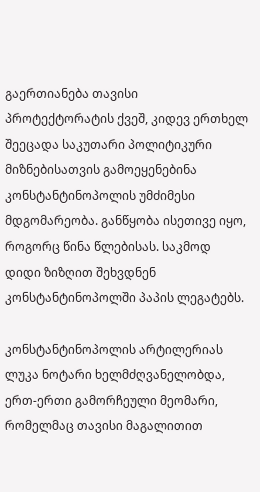გაერთიანება თავისი პროტექტორატის ქვეშ, კიდევ ერთხელ შეეცადა საკუთარი პოლიტიკური მიზნებისათვის გამოეყენებინა კონსტანტინოპოლის უმძიმესი მდგომარეობა. განწყობა ისეთივე იყო, როგორც წინა წლებისას. საკმოდ დიდი ზიზღით შეხვდნენ კონსტანტინოპოლში პაპის ლეგატებს.

კონსტანტინოპოლის არტილერიას ლუკა ნოტარი ხელმძღვანელობდა, ერთ-ერთი გამორჩეული მეომარი, რომელმაც თავისი მაგალითით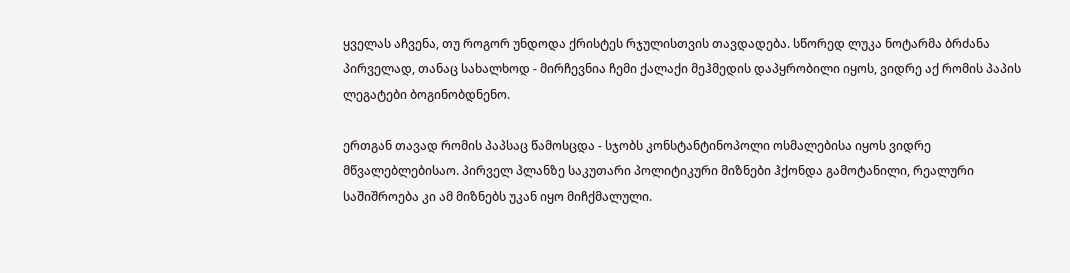ყველას აჩვენა, თუ როგორ უნდოდა ქრისტეს რჯულისთვის თავდადება. სწორედ ლუკა ნოტარმა ბრძანა პირველად, თანაც სახალხოდ - მირჩევნია ჩემი ქალაქი მეჰმედის დაპყრობილი იყოს, ვიდრე აქ რომის პაპის ლეგატები ბოგინობდნენო.

ერთგან თავად რომის პაპსაც წამოსცდა - სჯობს კონსტანტინოპოლი ოსმალებისა იყოს ვიდრე მწვალებლებისაო. პირველ პლანზე საკუთარი პოლიტიკური მიზნები ჰქონდა გამოტანილი, რეალური საშიშროება კი ამ მიზნებს უკან იყო მიჩქმალული.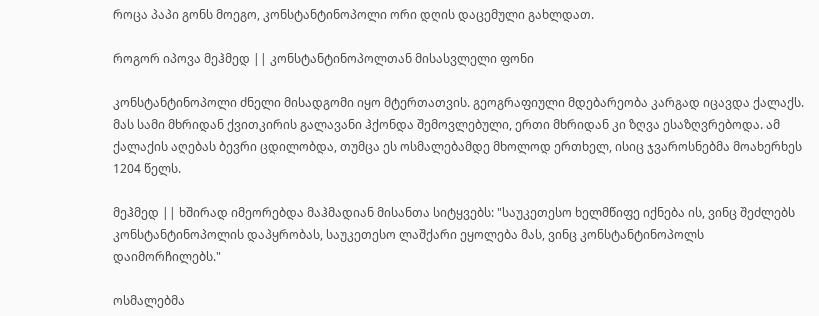როცა პაპი გონს მოეგო, კონსტანტინოპოლი ორი დღის დაცემული გახლდათ.

როგორ იპოვა მეჰმედ || კონსტანტინოპოლთან მისასვლელი ფონი

კონსტანტინოპოლი ძნელი მისადგომი იყო მტერთათვის. გეოგრაფიული მდებარეობა კარგად იცავდა ქალაქს. მას სამი მხრიდან ქვითკირის გალავანი ჰქონდა შემოვლებული, ერთი მხრიდან კი ზღვა ესაზღვრებოდა. ამ ქალაქის აღებას ბევრი ცდილობდა, თუმცა ეს ოსმალებამდე მხოლოდ ერთხელ, ისიც ჯვაროსნებმა მოახერხეს 1204 წელს.

მეჰმედ || ხშირად იმეორებდა მაჰმადიან მისანთა სიტყვებს: "საუკეთესო ხელმწიფე იქნება ის, ვინც შეძლებს კონსტანტინოპოლის დაპყრობას, საუკეთესო ლაშქარი ეყოლება მას, ვინც კონსტანტინოპოლს დაიმორჩილებს."

ოსმალებმა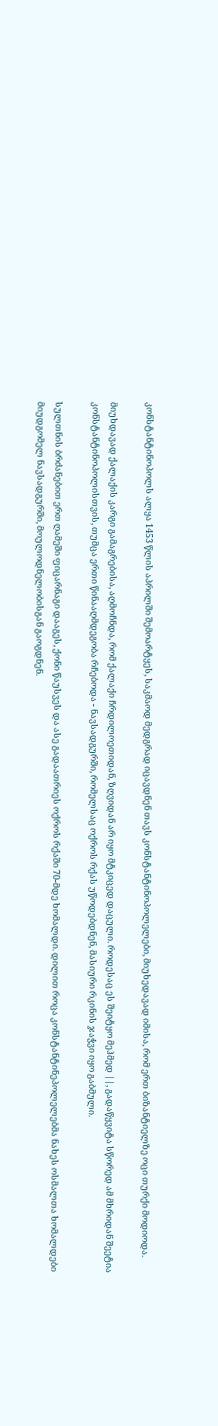კონსტანტინოპოლს ალყა 1453 წლის აპრილში შემოარტყეს, საკმაოდ მედგრად იცავდნენ თავს კონსტანტინოპოლელები, მიუხედავად იმისა, რომ ერთ ბიზანტიელზე ოცი თურქი მოდიოდა.

მიუხდავად ქალაქის კარგი გამაგრებისა, აღმოჩნდა, რომ ქალაქი ჩრდილოეთიდან, ზღვიდან არ იყო მტკიცედ დაცული. როდესაც ეს შეიტყო მეჰმედ ||, გადაწყვიტა სწორედ ამ მხრიდან შეეტია კონსტანტინოპოლისთვის, თუმცა ერთი წინააღმდეგობა რჩებოდა - ნავსადგურში, რომელსაც ოქროს რქას უწოდებდნენ, მასიური რკინის ჯაჭვი იყო გაბმული.

სულთნის ბრძანებით ერთ ღამეში ფიცარნაგი დააგეს, ქონი წაუსვეს და ასე გადაათრიეს ოქროს რქაში 70-მდე ხომალდი. დილით როცა კონსტანტინეპოლელებმა ნახეს ოსმალთა ხომალდები მიუდგომელ ნავსადგურში, მოულოდნელობისგან გაოგდნენ.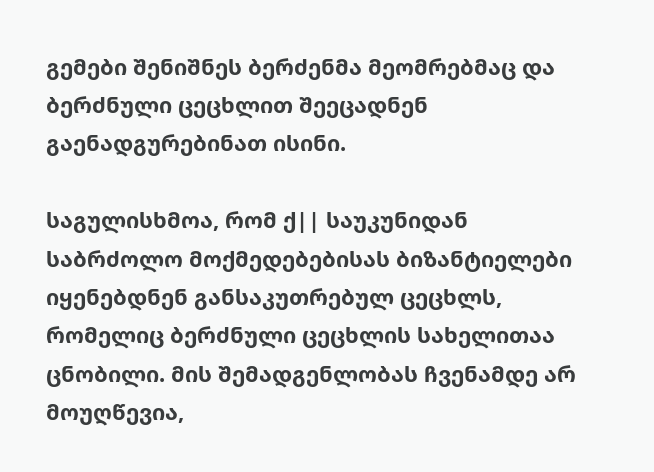გემები შენიშნეს ბერძენმა მეომრებმაც და ბერძნული ცეცხლით შეეცადნენ გაენადგურებინათ ისინი.

საგულისხმოა, რომ ქ|| საუკუნიდან საბრძოლო მოქმედებებისას ბიზანტიელები იყენებდნენ განსაკუთრებულ ცეცხლს, რომელიც ბერძნული ცეცხლის სახელითაა ცნობილი. მის შემადგენლობას ჩვენამდე არ მოუღწევია,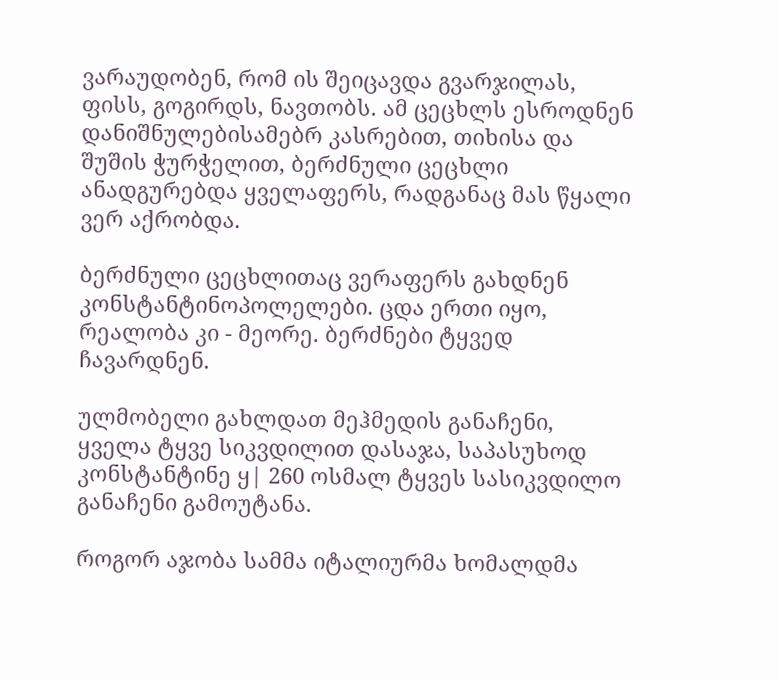ვარაუდობენ, რომ ის შეიცავდა გვარჯილას, ფისს, გოგირდს, ნავთობს. ამ ცეცხლს ესროდნენ დანიშნულებისამებრ კასრებით, თიხისა და შუშის ჭურჭელით, ბერძნული ცეცხლი ანადგურებდა ყველაფერს, რადგანაც მას წყალი ვერ აქრობდა.

ბერძნული ცეცხლითაც ვერაფერს გახდნენ კონსტანტინოპოლელები. ცდა ერთი იყო, რეალობა კი - მეორე. ბერძნები ტყვედ ჩავარდნენ.

ულმობელი გახლდათ მეჰმედის განაჩენი, ყველა ტყვე სიკვდილით დასაჯა, საპასუხოდ კონსტანტინე ყ| 260 ოსმალ ტყვეს სასიკვდილო განაჩენი გამოუტანა.

როგორ აჯობა სამმა იტალიურმა ხომალდმა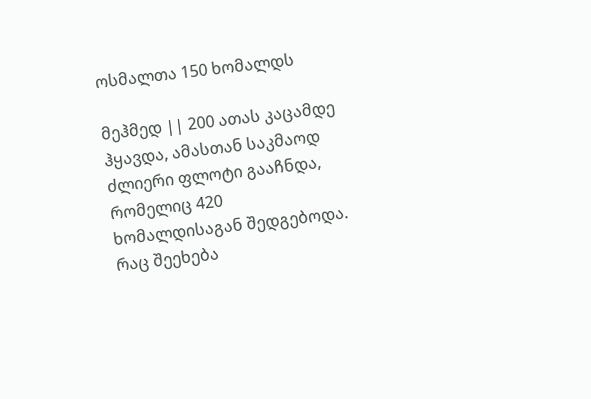ოსმალთა 150 ხომალდს

მეჰმედ || 200 ათას კაცამდე ჰყავდა, ამასთან საკმაოდ ძლიერი ფლოტი გააჩნდა, რომელიც 420 ხომალდისაგან შედგებოდა. რაც შეეხება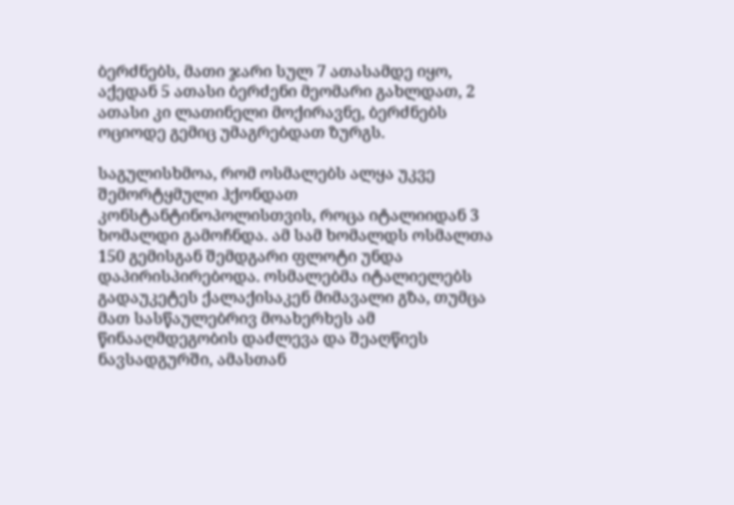ბერძნებს, მათი ჯარი სულ 7 ათასამდე იყო, აქედან 5 ათასი ბერძენი მეომარი გახლდათ, 2 ათასი კი ლათინელი მოქირავნე, ბერძნებს ოციოდე გემიც უმაგრებდათ ზურგს.

საგულისხმოა, რომ ოსმალებს ალყა უკვე შემორტყმული ჰქონდათ კონსტანტინოპოლისთვის, როცა იტალიიდან 3 ხომალდი გამოჩნდა. ამ სამ ხომალდს ოსმალთა 150 გემისგან შემდგარი ფლოტი უნდა დაპირისპირებოდა. ოსმალებმა იტალიელებს გადაუკეტეს ქალაქისაკენ მიმავალი გზა, თუმცა მათ სასწაულებრივ მოახერხეს ამ წინააღმდეგობის დაძლევა და შეაღწიეს ნავსადგურში, ამასთან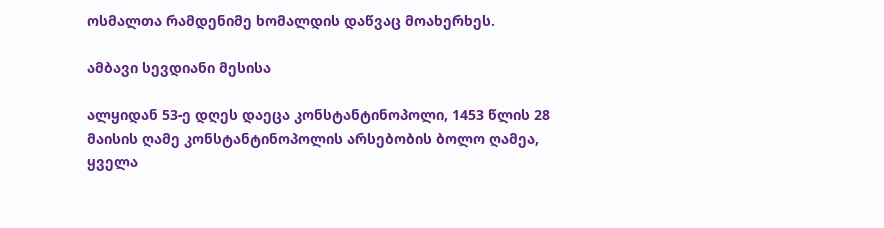ოსმალთა რამდენიმე ხომალდის დაწვაც მოახერხეს.

ამბავი სევდიანი მესისა

ალყიდან 53-ე დღეს დაეცა კონსტანტინოპოლი, 1453 წლის 28 მაისის ღამე კონსტანტინოპოლის არსებობის ბოლო ღამეა, ყველა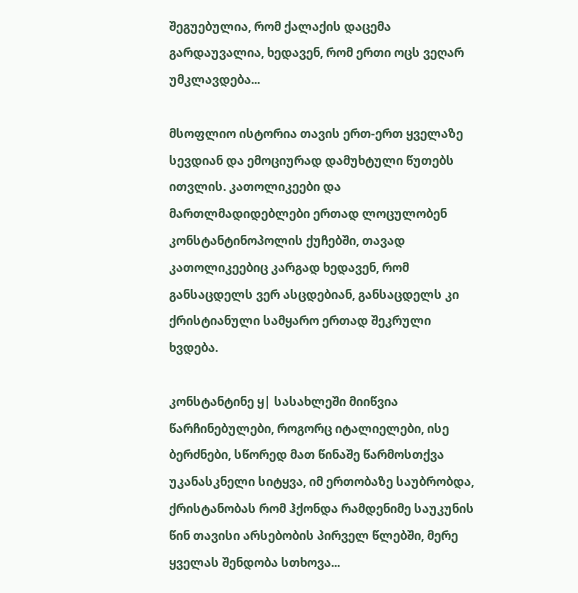შეგუებულია, რომ ქალაქის დაცემა გარდაუვალია, ხედავენ, რომ ერთი ოცს ვეღარ უმკლავდება...

მსოფლიო ისტორია თავის ერთ-ერთ ყველაზე სევდიან და ემოციურად დამუხტული წუთებს ითვლის. კათოლიკეები და მართლმადიდებლები ერთად ლოცულობენ კონსტანტინოპოლის ქუჩებში, თავად კათოლიკეებიც კარგად ხედავენ, რომ განსაცდელს ვერ ასცდებიან, განსაცდელს კი ქრისტიანული სამყარო ერთად შეკრული ხვდება.

კონსტანტინე ყ| სასახლეში მიიწვია წარჩინებულები, როგორც იტალიელები, ისე ბერძნები, სწორედ მათ წინაშე წარმოსთქვა უკანასკნელი სიტყვა, იმ ერთობაზე საუბრობდა, ქრისტანობას რომ ჰქონდა რამდენიმე საუკუნის წინ თავისი არსებობის პირველ წლებში, მერე ყველას შენდობა სთხოვა...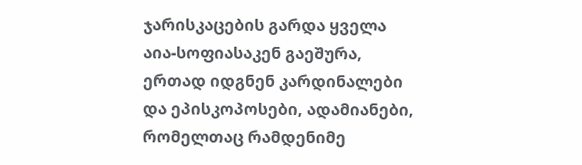ჯარისკაცების გარდა ყველა აია-სოფიასაკენ გაეშურა, ერთად იდგნენ კარდინალები და ეპისკოპოსები, ადამიანები, რომელთაც რამდენიმე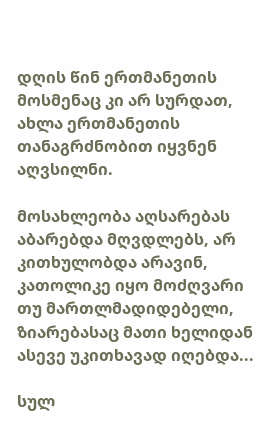დღის წინ ერთმანეთის მოსმენაც კი არ სურდათ, ახლა ერთმანეთის თანაგრძნობით იყვნენ აღვსილნი.

მოსახლეობა აღსარებას აბარებდა მღვდლებს, არ კითხულობდა არავინ, კათოლიკე იყო მოძღვარი თუ მართლმადიდებელი, ზიარებასაც მათი ხელიდან ასევე უკითხავად იღებდა...

სულ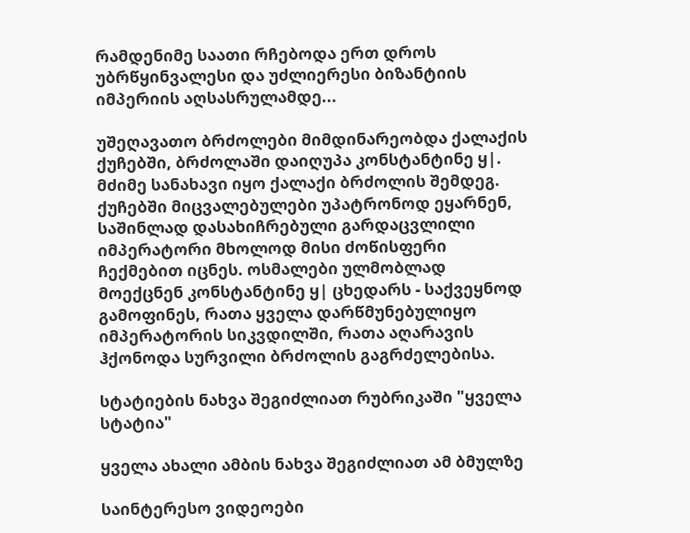რამდენიმე საათი რჩებოდა ერთ დროს უბრწყინვალესი და უძლიერესი ბიზანტიის იმპერიის აღსასრულამდე...

უშეღავათო ბრძოლები მიმდინარეობდა ქალაქის ქუჩებში, ბრძოლაში დაიღუპა კონსტანტინე ყ|. მძიმე სანახავი იყო ქალაქი ბრძოლის შემდეგ. ქუჩებში მიცვალებულები უპატრონოდ ეყარნენ, საშინლად დასახიჩრებული გარდაცვლილი იმპერატორი მხოლოდ მისი ძოწისფერი ჩექმებით იცნეს. ოსმალები ულმობლად მოექცნენ კონსტანტინე ყ| ცხედარს - საქვეყნოდ გამოფინეს, რათა ყველა დარწმუნებულიყო იმპერატორის სიკვდილში, რათა აღარავის ჰქონოდა სურვილი ბრძოლის გაგრძელებისა.

სტატიების ნახვა შეგიძლიათ რუბრიკაში "ყველა სტატია"

ყველა ახალი ამბის ნახვა შეგიძლიათ ამ ბმულზე

საინტერესო ვიდეოები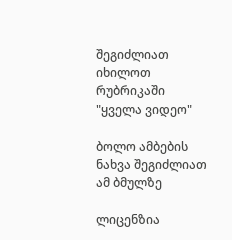შეგიძლიათ იხილოთ რუბრიკაში "ყველა ვიდეო"

ბოლო ამბების ნახვა შეგიძლიათ ამ ბმულზე

ლიცენზია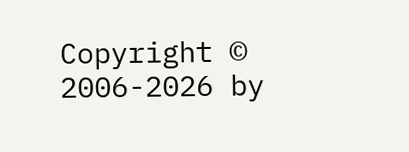Copyright © 2006-2026 by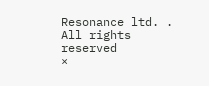Resonance ltd. . All rights reserved
×